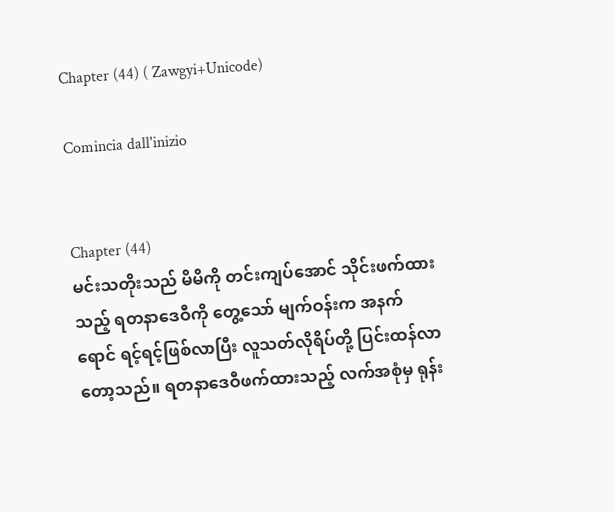Chapter (44) ( Zawgyi+Unicode)

Comincia dall'inizio


Chapter (44)
မင်းသတိုးသည် မိမိကို တင်းကျပ်အောင် သိုင်းဖက်ထားသည့် ရတနာဒေဝီကို တွေ့သော် မျက်ဝန်းက အနက်ရောင် ရင့်ရင့်ဖြစ်လာပြီး လူသတ်လိုရိပ်တို့ ပြင်းထန်လာတော့သည်။ ရတနာဒေဝီဖက်ထားသည့် လက်အစုံမှ ရုန်း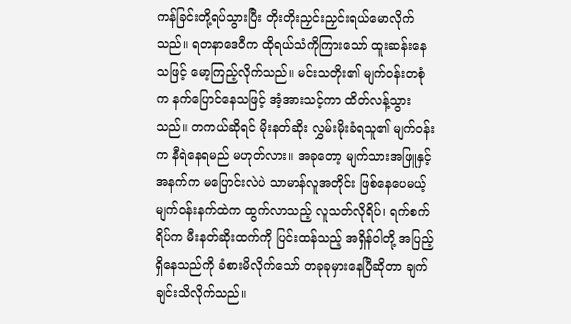ကန်ခြင်းတို့ရပ်သွားပြီး တိုးတိုးညှင်းညှင်းရယ်မောလိုက်သည်။ ရတနာဒေဝီက ထိုရယ်သံကိုကြားသော် ထူးဆန်းနေသဖြင့် မော့ကြည့်လိုက်သည်။ မင်းသတိုး၏ မျက်ဝန်းတစုံက နက်ပြောင်နေသဖြင့် အံ့အားသင့်ကာ ထိတ်လန့်သွားသည်။ တကယ်ဆိုရင် မိုးနတ်ဆိုး လွှမ်းမိုးခံရသူ၏ မျက်ဝန်းက နီရဲနေရမည် မဟုတ်လား။ အခုတော့ မျက်သားအဖြူနှင့် အနက်က မပြောင်းလဲပဲ သာမာန်လူအတိုင်း ဖြစ်နေပေမယ့် မျက်ဝန်းနက်ထဲက ထွက်လာသည့် လူသတ်လိုရိပ်၊ ရက်စက်ရိပ်က မီးနတ်ဆိုးထက်ကို ပြင်းထန်သည့် အရှိန်ဝါတို့ အပြည့်ရှိနေသည်ကို ခံစားမိလိုက်သော် တခုခုမှားနေပြီဆိုတာ ချက်ချင်းသိလိုက်သည်။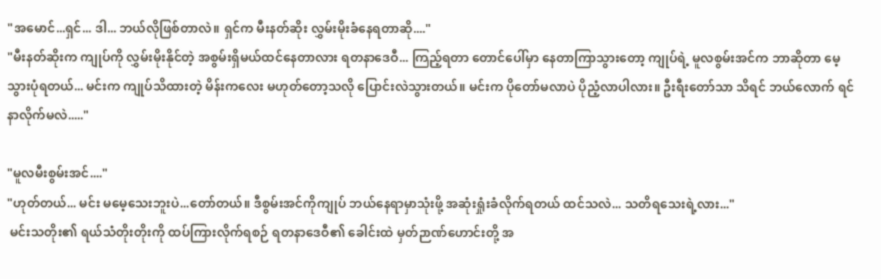"အမောင်...ရှင်... ဒါ... ဘယ်လိုဖြစ်တာလဲ။ ရှင်က မီးနတ်ဆိုး လွှမ်းမိုးခံနေရတာဆို...."
"မီးနတ်ဆိုးက ကျုပ်ကို လွှမ်းမိုးနိုင်တဲ့ အစွမ်းရှိမယ်ထင်နေတာလား ရတနာဒေဝီ... ကြည့်ရတာ တောင်ပေါ်မှာ နေတာကြာသွားတော့ ကျုပ်ရဲ့ မူလစွမ်းအင်က ဘာဆိုတာ မေ့သွားပုံရတယ်... မင်းက ကျုပ်သိထားတဲ့ မိန်းကလေး မဟုတ်တော့သလို ပြောင်းလဲသွားတယ်။ မင်းက ပိုတော်မလာပဲ ပိုညံ့လာပါလား။ ဦးရီးတော်သာ သိရင် ဘယ်လောက် ရင်နာလိုက်မလဲ....."

"မူလမီးစွမ်းအင်...."
"ဟုတ်တယ်... မင်း မမေ့သေးဘူးပဲ...တော်တယ်။ ဒီစွမ်းအင်ကိုကျုပ် ဘယ်နေရာမှာသုံးဖို့ အဆုံးရှုံးခံလိုက်ရတယ် ထင်သလဲ... သတိရသေးရဲ့လား..."
 မင်းသတိုး၏ ရယ်သံတိုးတိုးကို ထပ်ကြားလိုက်ရစဉ် ရတနာဒေဝီ၏ ခေါင်းထဲ မှတ်ဉာဏ်ဟောင်းတို့ အ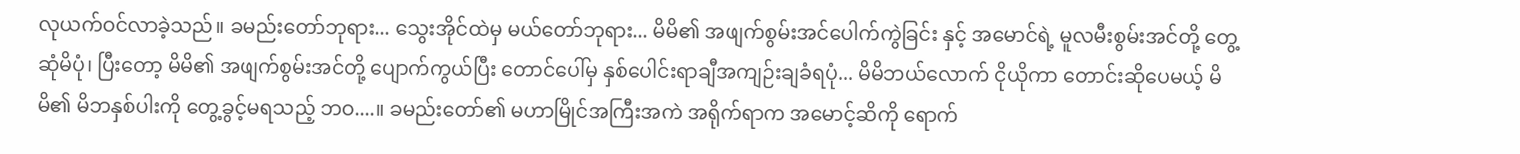လုယက်ဝင်လာခဲ့သည်။ ခမည်းတော်ဘုရား... သွေးအိုင်ထဲမှ မယ်တော်ဘုရား... မိမိ၏ အဖျက်စွမ်းအင်ပေါက်ကွဲခြင်း နှင့် အမောင်ရဲ့ မူလမီးစွမ်းအင်တို့ တွေ့ဆုံမိပုံ၊ ပြီးတော့ မိမိ၏ အဖျက်စွမ်းအင်တို့ ပျောက်ကွယ်ပြီး တောင်ပေါ်မှ နှစ်ပေါင်းရာချီအကျဉ်းချခံရပုံ... မိမိဘယ်လောက် ငိုယိုကာ တောင်းဆိုပေမယ့် မိမိ၏ မိဘနှစ်ပါးကို တွေ့ခွင့်မရသည့် ဘဝ....။ ခမည်းတော်၏ မဟာမြိုင်အကြီးအကဲ အရိုက်ရာက အမောင့်ဆိကို ရောက်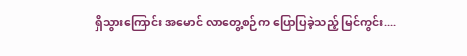ရှိသွားကြောင်း အမောင် လာတွေ့စဉ်က ပြောပြခဲ့သည့် မြင်ကွင်း....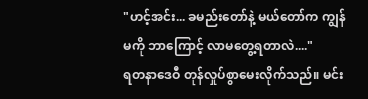"ဟင့်အင်း... ခမည်းတော်နဲ့ မယ်တော်က ကျွန်မကို ဘာကြောင့် လာမတွေ့ရတာလဲ...."
ရတနာဒေဝီ တုန်လှုပ်စွာမေးလိုက်သည်။ မင်း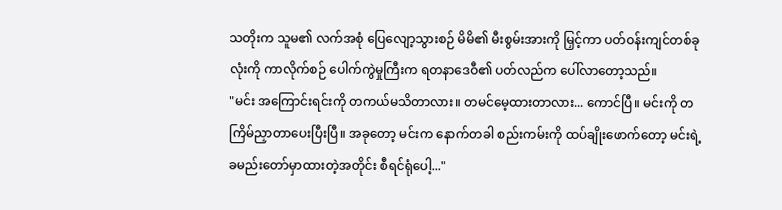သတိုးက သူမ၏ လက်အစုံ ပြေလျော့သွားစဉ် မိမိ၏ မီးစွမ်းအားကို မြှင့်ကာ ပတ်ဝန်းကျင်တစ်ခုလုံးကို ကာလိုက်စဉ် ပေါက်ကွဲမှုကြီးက ရတနာဒေဝီ၏ ပတ်လည်က ပေါ်လာတော့သည်။
"မင်း အကြောင်းရင်းကို တကယ်မသိတာလား။ တမင်မေ့ထားတာလား... ကောင်ပြီ။ မင်းကို တကြိမ်ညှာတာပေးပြီးပြီ။ အခုတော့ မင်းက နောက်တခါ စည်းကမ်းကို ထပ်ချိုးဖောက်တော့ မင်းရဲ့ ခမည်းတော်မှာထားတဲ့အတိုင်း စီရင်ရုံပေါ့..."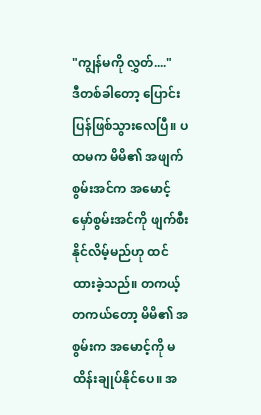"ကျွန်မကို လွှတ်...."
ဒီတစ်ခါတော့ ပြောင်းပြန်ဖြစ်သွားလေပြီ။ ပထမက မိမိ၏ အဖျက်စွမ်းအင်က အမောင့် မှော်စွမ်းအင်ကို ဖျက်စီးနိုင်လိမ့်မည်ဟု ထင်ထားခဲ့သည်။ တကယ့်တကယ်တော့ မိမိ၏ အစွမ်းက အမောင့်ကို မထိန်းချုပ်နိုင်ပေ။ အ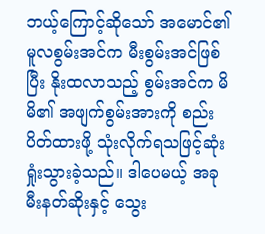ဘယ့်ကြောင့်ဆိုသော် အမောင်၏ မူလစွမ်းအင်က မီးစွမ်းအင်ဖြစ်ပြီး နိုးထလာသည့် စွမ်းအင်က မိမိ၏ အဖျက်စွမ်းအားကို စည်းပိတ်ထားဖို့ သုံးလိုက်ရသဖြင့်ဆုံးရှုံးသွားခဲ့သည်။ ဒါပေမယ့် အခု မီးနတ်ဆိုးနှင့် သွေး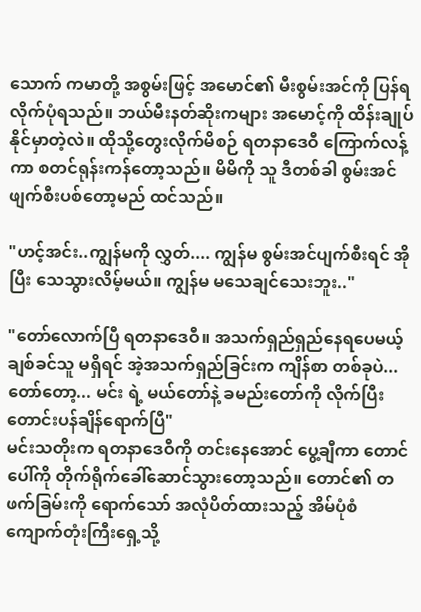သောက် ကမာတို့ အစွမ်းဖြင့် အမောင်၏ မီးစွမ်းအင်ကို ပြန်ရလိုက်ပုံရသည်။ ဘယ်မီးနတ်ဆိုးကများ အမောင့်ကို ထိန်းချုပ်နိုင်မှာတဲ့လဲ။ ထိုသို့တွေးလိုက်မိစဉ် ရတနာဒေဝီ ကြောက်လန့်ကာ စတင်ရုန်းကန်တော့သည်။ မိမိကို သူ ဒီတစ်ခါ စွမ်းအင်ဖျက်စီးပစ်တော့မည် ထင်သည်။

"ဟင့်အင်း..ကျွန်မကို လွှတ်.... ကျွန်မ စွမ်းအင်ပျက်စီးရင် အိုပြီး သေသွားလိမ့်မယ်။ ကျွန်မ မသေချင်သေးဘူး.."

"တော်လောက်ပြီ ရတနာဒေဝီ။ အသက်ရှည်ရှည်နေရပေမယ့် ချစ်ခင်သူ မရှိရင် အဲ့အသက်ရှည်ခြင်းက ကျိန်စာ တစ်ခုပဲ... တော်တော့... မင်း ရဲ့ မယ်တော်နဲ့ ခမည်းတော်ကို လိုက်ပြီး တောင်းပန်ချိန်ရောက်ပြီ"
မင်းသတိုးက ရတနာဒေဝီကို တင်းနေအောင် ပွေ့ချီကာ တောင်ပေါ်ကို တိုက်ရိုက်ခေါ်ဆောင်သွားတော့သည်။ တောင်၏ တဖက်ခြမ်းကို ရောက်သော် အလုံပိတ်ထားသည့် အိမ်ပုံစံ ကျောက်တုံးကြီးရှေ့သို့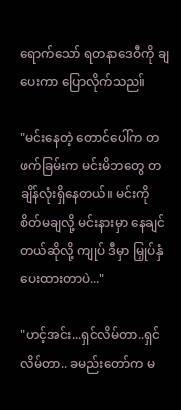ရောက်သော် ရတနာဒေဝီကို ချပေးကာ ပြောလိုက်သည။်

"မင်းနေတဲ့ တောင်ပေါ်က တဖက်ခြမ်းက မင်းမိဘတွေ တချိန်လုံးရှိနေတယ်။ မင်းကို စိတ်မချလို့ မင်းနားမှာ နေချင်တယ်ဆိုလို့ ကျုပ် ဒီမှာ မြှုပ်နှံပေးထားတာပဲ..."

"ဟင့်အင်း...ရှင်လိမ်တာ..ရှင်လိမ်တာ.. ခမည်းတော်က မ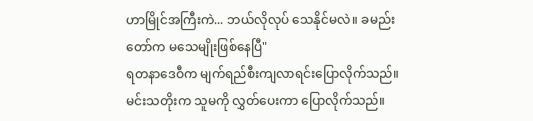ဟာမြိုင်အကြီးကဲ... ဘယ်လိုလုပ် သေနိုင်မလဲ။ ခမည်းတော်က မသေမျိုးဖြစ်နေပြီ"
ရတနာဒေဝီက မျက်ရည်စီးကျလာရင်းပြောလိုက်သည်။ မင်းသတိုးက သူမကို လွှတ်ပေးကာ ပြောလိုက်သည်။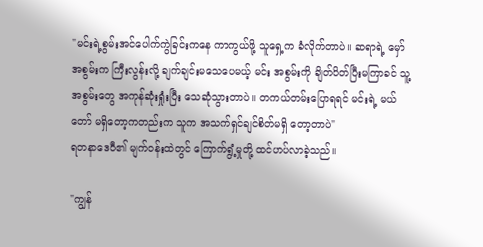"မင်းရဲ့စွမ်းအင်ပေါက်ကွဲခြင်းကနေ ကာကွယ်ဖို့ သူရှေ့က ခံလိုက်တာပဲ။ ဆရာရဲ့ မှော်အစွမ်းက ကြီးလွန်းလို့ ချက်ချင်းမသေပေမယ့် မင်း အစွမ်းကို ချိတ်ပိတ်ပြီးမကြာခင် သူ့အစွမ်းတွေ အကုန်ဆုံးရှုံးပြီး သေဆုံသွားတာပဲ။ တကယ်တမ်းပြောရရင် မင်းရဲ့ မယ်တော် မရှိတော့ကတည်းက သူက အသက်ရှင်ချင်စိတ်မရှိ တော့တာပဲ"
ရတနာဒေဝီ၏ မျက်ဝန်းထဲတွင် ကြောက်ရွံ့မှုတို့ ထင်ဟပ်လာခဲ့သည်။

"ကျွန်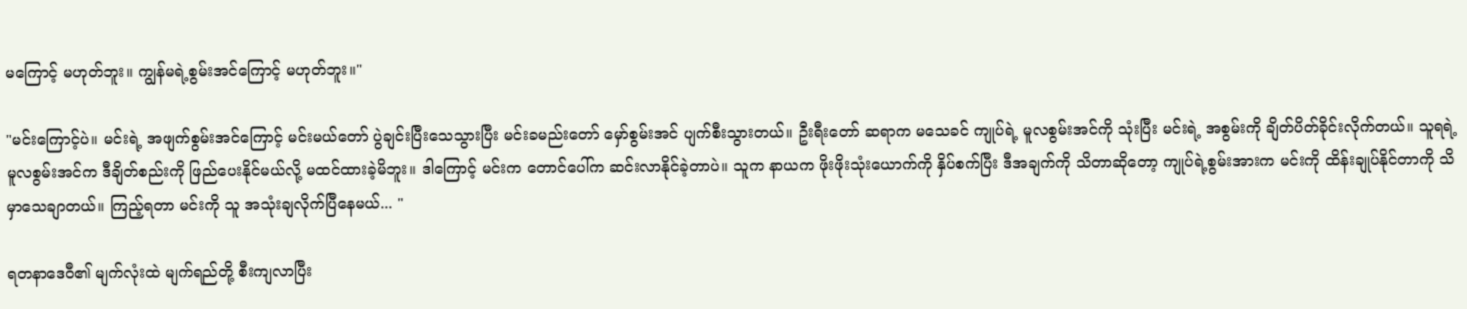မကြောင့် မဟုတ်ဘူး။ ကျွန်မရဲ့စွမ်းအင်ကြောင့် မဟုတ်ဘူး။"

"မင်းကြောင့်ပဲ။ မင်းရဲ့ အဖျက်စွမ်းအင်ကြောင့် မင်းမယ်တော် ပွဲချင်းပြီးသေသွားပြီး မင်းခမည်းတော် မှော်စွမ်းအင် ပျက်စီးသွားတယ်။ ဦးရီးတော် ဆရာက မသေခင် ကျုပ်ရဲ့ မူလစွမ်းအင်ကို သုံးပြီး မင်းရဲ့ အစွမ်းကို ချိတ်ပိတ်ခိုင်းလိုက်တယ်။ သူရရဲ့ မူလစွမ်းအင်က ဒီချိတ်စည်းကို ဖြည်ပေးနိုင်မယ်လို့ မထင်ထားခဲ့မိဘူး။ ဒါကြောင့် မင်းက တောင်ပေါ်က ဆင်းလာနိုင်ခဲ့တာပဲ။ သူက နာယက ဖိုးဖိုးသုံးယောက်ကို နှိပ်စက်ပြီး ဒီအချက်ကို သိတာဆိုတော့ ကျုပ်ရဲ့စွမ်းအားက မင်းကို ထိန်းချုပ်နိုင်တာကို သိမှာသေချာတယ်။ ကြည့်ရတာ မင်းကို သူ အသုံးချလိုက်ပြီနေမယ်... "

ရတနာဒေဝီ၏ မျက်လုံးထဲ မျက်ရည်တို့ စီးကျလာပြီး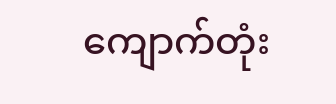ကျောက်တုံး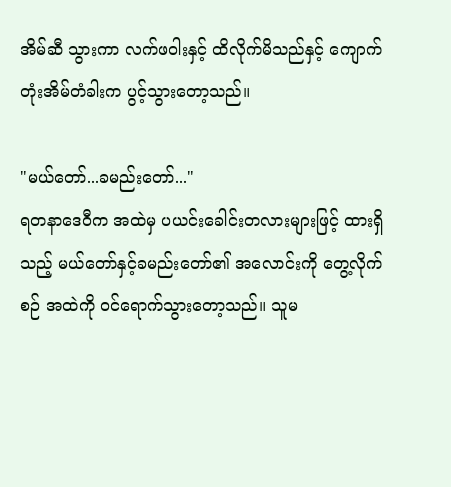အိမ်ဆီ သွားကာ လက်ဖဝါးနှင့် ထိလိုက်မိသည်နှင့် ကျောက်တုံးအိမ်တံခါးက ပွင့်သွားတော့သည်။

"မယ်တော်...ခမည်းတော်..."
ရတနာဒေဝီက အထဲမှ ပယင်းခေါင်းတလားများဖြင့် ထားရှိသည့် မယ်တော်နှင့်ခမည်းတော်၏ အလောင်းကို တွေ့လိုက်စဉ် အထဲကို ဝင်ရောက်သွားတော့သည်။ သူမ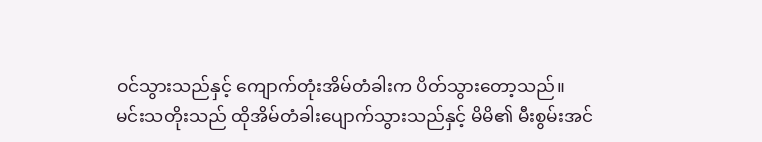ဝင်သွားသည်နှင့် ကျောက်တုံးအိမ်တံခါးက ပိတ်သွားတော့သည်။
မင်းသတိုးသည် ထိုအိမ်တံခါးပျောက်သွားသည်နှင့် မိမိ၏ မီးစွမ်းအင်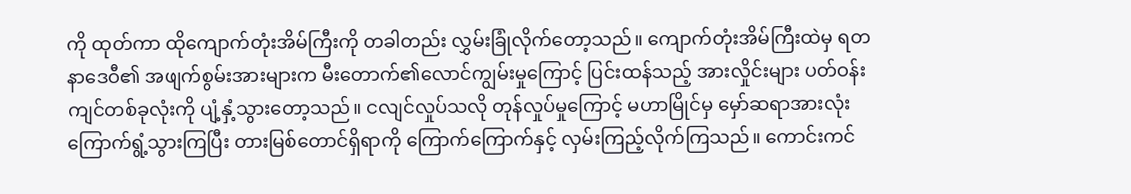ကို ထုတ်ကာ ထိုကျောက်တုံးအိမ်ကြီးကို တခါတည်း လွှမ်းခြုံလိုက်တော့သည်။ ကျောက်တုံးအိမ်ကြီးထဲမှ ရတနာဒေဝီ၏ အဖျက်စွမ်းအားများက မီးတောက်၏လောင်ကျွမ်းမှုကြောင့် ပြင်းထန်သည့် အားလှိုင်းများ ပတ်ဝန်းကျင်တစ်ခုလုံးကို ပျံ့နှံ့သွားတော့သည်။ ငလျင်လှုပ်သလို တုန်လှုပ်မှုကြောင့် မဟာမြိုင်မှ မှော်ဆရာအားလုံး ကြောက်ရွံ့သွားကြပြီး တားမြစ်တောင်ရှိရာကို ကြောက်ကြောက်နှင့် လှမ်းကြည့်လိုက်ကြသည်။ ကောင်းကင်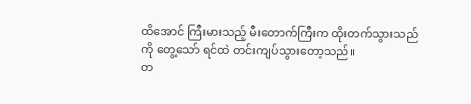ထိအောင် ကြီးမားသည့် မီးတောက်ကြီးက ထိုးတက်သွားသည်ကို တွေ့သော် ရင်ထဲ တင်းကျပ်သွားတော့သည်။
တ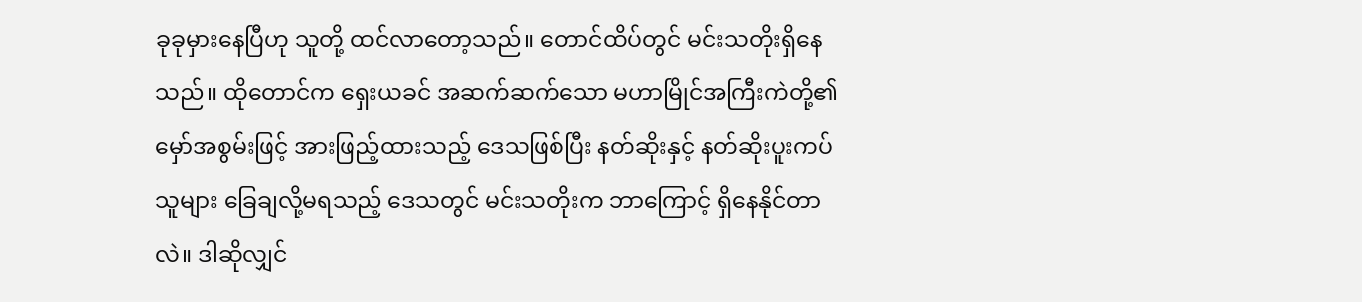ခုခုမှားနေပြီဟု သူတို့ ထင်လာတော့သည်။ တောင်ထိပ်တွင် မင်းသတိုးရှိနေသည်။ ထိုတောင်က ရှေးယခင် အဆက်ဆက်သော မဟာမြိုင်အကြီးကဲတို့၏ မှော်အစွမ်းဖြင့် အားဖြည့်ထားသည့် ဒေသဖြစ်ပြီး နတ်ဆိုးနှင့် နတ်ဆိုးပူးကပ်သူများ ခြေချလို့မရသည့် ဒေသတွင် မင်းသတိုးက ဘာကြောင့် ရှိနေနိုင်တာလဲ။ ဒါဆိုလျှင်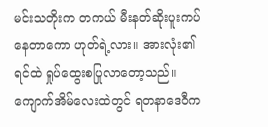မင်းသတိုးက တကယ် မီးနတ်ဆိုးပူးကပ်နေတာကော ဟုတ်ရဲ့လား။ အားလုံး၏ရင်ထဲ ရှုပ်ထွေးစပြုလာတော့သည်။
ကျောက်အိမ်လေးထဲတွင် ရတနာဒေဝီက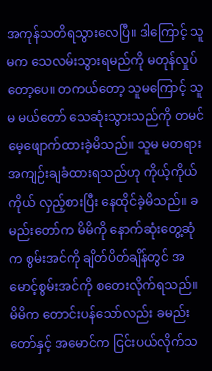အကုန်သတိရသွားလေပြီ။ ဒါကြောင့် သူမက သေလမ်းသွားရမည်ကို မတုန်လှုပ်တော့ပေ။ တကယ်တော့ သူမကြောင့် သူမ မယ်တော် သေဆုံးသွားသည်ကို တမင်မေ့ဖျောက်ထားခဲ့မိသည်။ သူမ မတရား အကျဉ်းချခံထားရသည်ဟု ကိုယ့်ကိုယ်ကိုယ် လှည့်စားပြီး နေထိုင်ခဲ့မိသည်။ ခမည်းတော်က မိမိကို နောက်ဆုံးတွေ့ဆုံက စွမ်းအင်ကို ချိတ်ပိတ်ချိန်တွင် အမောင့်စွမ်းအင်ကို စတေးလိုက်ရသည်။ မိမိက တောင်းပန်သော်လည်း ခမည်းတော်နှင့် အမောင်က ငြင်းပယ်လိုက်သ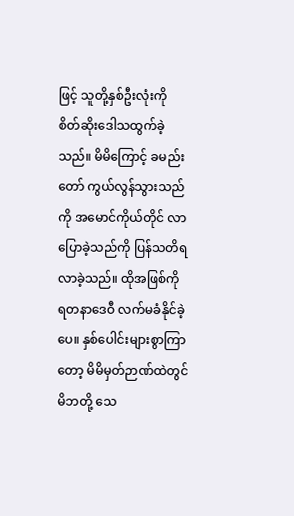ဖြင့် သူတို့နှစ်ဦးလုံးကို စိတ်ဆိုးဒေါသထွက်ခဲ့သည်။ မိမိကြောင့် ခမည်းတော် ကွယ်လွန်သွားသည်ကို အမောင်ကိုယ်တိုင် လာပြောခဲ့သည်ကို ပြန်သတိရလာခဲ့သည်။ ထိုအဖြစ်ကို ရတနာဒေဝီ လက်မခံနိုင်ခဲ့ပေ။ နှစ်ပေါင်းများစွာကြာတော့ မိမိမှတ်ဉာဏ်ထဲတွင် မိဘတို့ သေ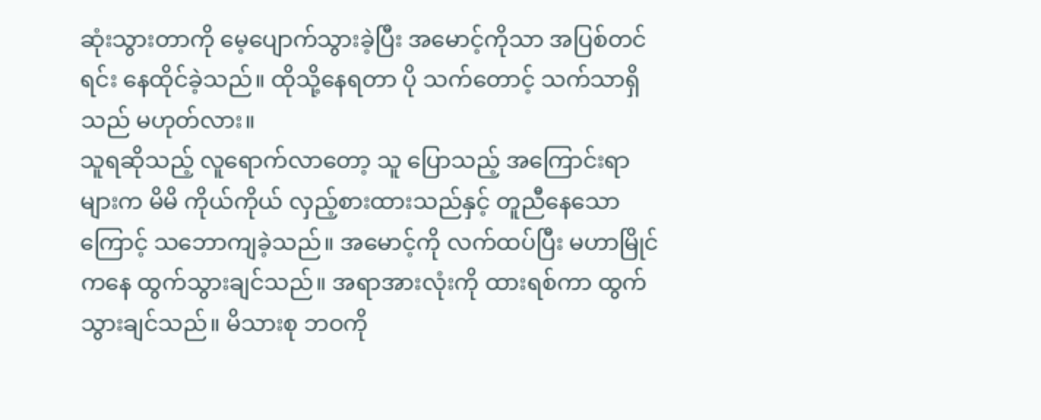ဆုံးသွားတာကို မေ့ပျောက်သွားခဲ့ပြီး အမောင့်ကိုသာ အပြစ်တင်ရင်း နေထိုင်ခဲ့သည်။ ထိုသို့နေရတာ ပို သက်တောင့် သက်သာရှိသည် မဟုတ်လား။
သူရဆိုသည့် လူရောက်လာတော့ သူ ပြောသည့် အကြောင်းရာများက မိမိ ကိုယ်ကိုယ် လှည့်စားထားသည်နှင့် တူညီနေသောကြောင့် သဘောကျခဲ့သည်။ အမောင့်ကို လက်ထပ်ပြီး မဟာမြိုင်ကနေ ထွက်သွားချင်သည်။ အရာအားလုံးကို ထားရစ်ကာ ထွက်သွားချင်သည်။ မိသားစု ဘဝကို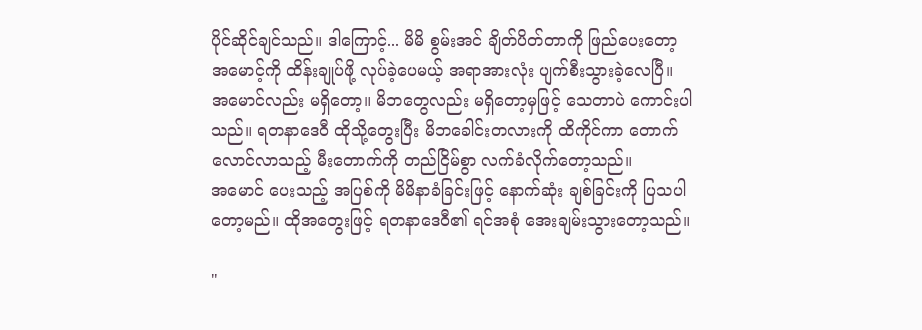ပိုင်ဆိုင်ချင်သည်။ ဒါကြောင့်... မိမိ စွမ်းအင် ချိတ်ပိတ်တာကို ဖြည်ပေးတော့ အမောင့်ကို ထိန်းချုပ်ဖို့ လုပ်ခဲ့ပေမယ့် အရာအားလုံး ပျက်စီးသွားခဲ့လေပြီ။
အမောင်လည်း မရှိတော့။ မိဘတွေလည်း မရှိတော့မှဖြင့် သေတာပဲ ကောင်းပါသည်။ ရတနာဒေဝီ ထိုသို့တွေးပြီး မိဘခေါင်းတလားကို ထိကိုင်ကာ တောက်လောင်လာသည့် မီးတောက်ကို တည်ငြိမ်စွာ လက်ခံလိုက်တော့သည်။
အမောင် ပေးသည့် အပြစ်ကို မိမိနာခံခြင်းဖြင့် နောက်ဆုံး ချစ်ခြင်းကို ပြသပါတော့မည်။ ထိုအတွေးဖြင့် ရတနာဒေဝီ၏ ရင်အစုံ အေးချမ်းသွားတော့သည်။

"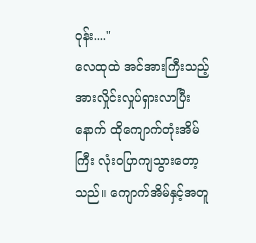ဝုန်း...."
လေထုထဲ အင်အားကြီးသည့် အားလှိုင်းလှုပ်ရှားလာပြီးနောက် ထိုကျောက်တုံးအိမ်ကြီး လုံးဝပြာကျသွားတော့သည်။ ကျောက်အိမ်နှင့်အတူ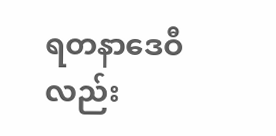ရတနာဒေဝီလည်း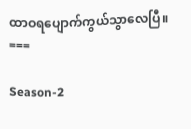ထာဝရပျောက်ကွယ်သွာလေပြီ။
===

Season-2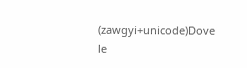(zawgyi+unicode)Dove le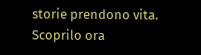storie prendono vita. Scoprilo ora